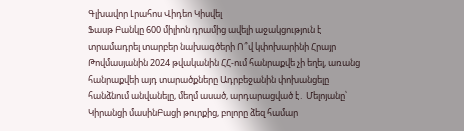Գլխավոր Լրահոս Վիդեո Կիսվել
Ֆասթ Բանկը 600 միլիոն դրամից ավելի աջակցություն է տրամադրել տարբեր նախագծերի Ո՞վ կփոխարինի Հրայր Թովմասյանին 2024 թվականին ՀՀ-ում հանրաքվե չի եղել, առանց հանրաքվեի այդ տարածքները Ադրբեջանին փոխանցելը հանձնում անվանելը, մեղմ ասած, արդարացված է․ Մելոյանը՝ Կիրանցի մասինԲացի թուրքից, բոլորը ձեզ համար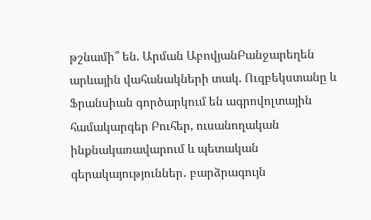թշնամի՞ են. Արման ԱբովյանԲանջարեղեն արևային վահանակների տակ. Ուզբեկստանը և Ֆրանսիան գործարկում են ագրովոլտային համակարգեր Բուհեր, ուսանողական ինքնակառավարում և պետական գերակայություններ․ բարձրագույն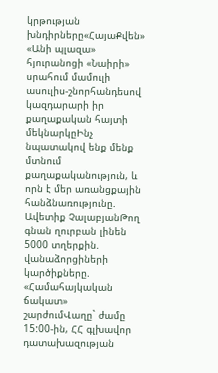կրթության խնդիրները«ՀայաՔվեն» «Անի պլազա» հյուրանոցի «Նաիրի» սրահում մամուլի ասուլիս-շնորհանդեսով կազդարարի իր քաղաքական հայտի մեկնարկըԻնչ նպատակով ենք մենք մտնում քաղաքականություն, և որն է մեր առանցքային հանձնառությունը. Ավետիք ՉալաբյանԹող գնան ղուրբան լինեն 5000 տղերքին. վանաձորցիների կարծիքները. «Համահայկական ճակատ» շարժումՎաղը` ժամը 15:00-ին, ՀՀ գլխավոր դատախազության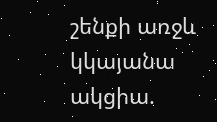շենքի առջև կկայանա ակցիա.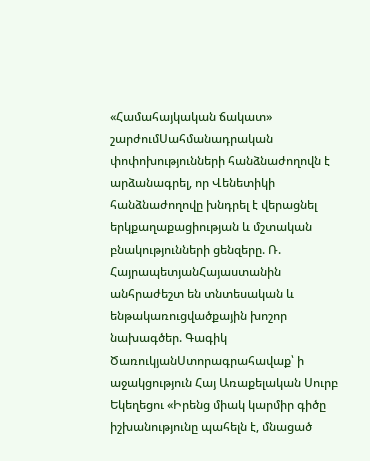«Համահայկական ճակատ» շարժումՍահմանադրական փոփոխությունների հանձնաժողովն է արձանագրել, որ Վենետիկի հանձնաժողովը խնդրել է վերացնել երկքաղաքացիության և մշտական բնակությունների ցենզերը. Ռ. ՀայրապետյանՀայաստանին անհրաժեշտ են տնտեսական և ենթակառուցվածքային խոշոր նախագծեր. Գագիկ ԾառուկյանՍտորագրահավաք՝ ի աջակցություն Հայ Առաքելական Սուրբ Եկեղեցու «Իրենց միակ կարմիր գիծը իշխանությունը պահելն է, մնացած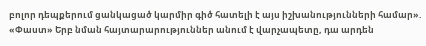բոլոր դեպքերում ցանկացած կարմիր գիծ հատելի է այս իշխանությունների համար». «Փաստ» Երբ նման հայտարարություններ անում է վարչապետը, դա արդեն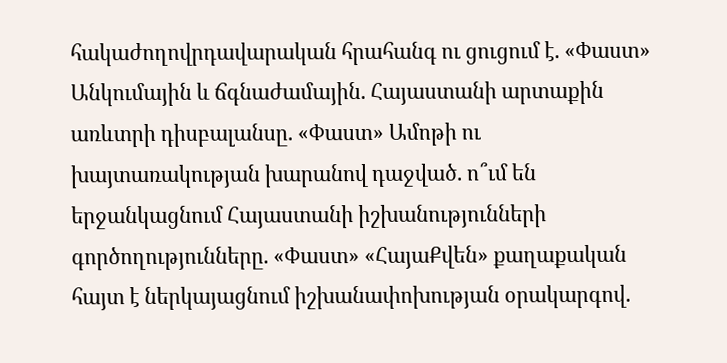հակաժողովրդավարական հրահանգ ու ցուցում է. «Փաստ» Անկումային և ճգնաժամային. Հայաստանի արտաքին առևտրի դիսբալանսը. «Փաստ» Ամոթի ու խայտառակության խարանով դաջված. ո՞ւմ են երջանկացնում Հայաստանի իշխանությունների գործողությունները. «Փաստ» «ՀայաՔվեն» քաղաքական հայտ է ներկայացնում իշխանափոխության օրակարգով.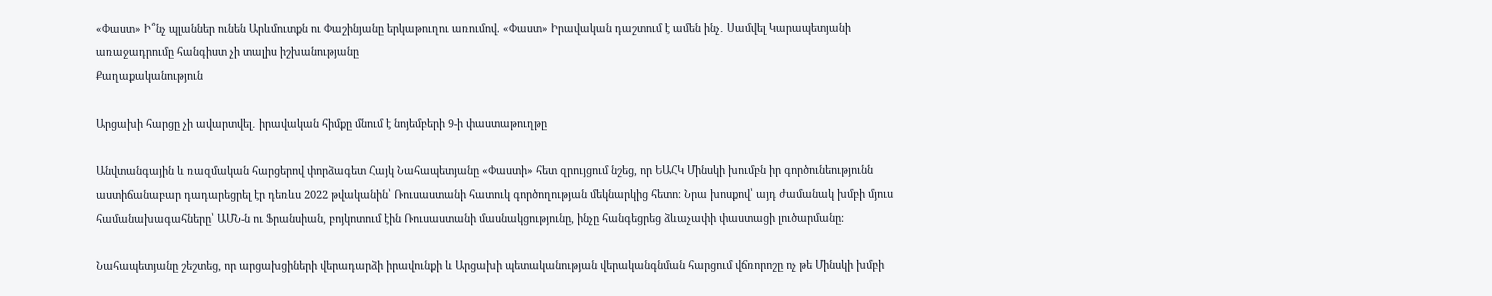«Փաստ» Ի՞նչ պլաններ ունեն Արևմուտքն ու Փաշինյանը երկաթուղու առումով. «Փաստ» Իրավական դաշտում է ամեն ինչ․ Սամվել Կարապետյանի առաջադրումը հանգիստ չի տալիս իշխանությանը
Քաղաքականություն

Արցախի հարցը չի ավարտվել․ իրավական հիմքը մնում է նոյեմբերի 9-ի փաստաթուղթը

Անվտանգային և ռազմական հարցերով փորձագետ Հայկ Նահապետյանը «Փաստի» հետ զրույցում նշեց, որ ԵԱՀԿ Մինսկի խումբն իր գործունեությունն աստիճանաբար դադարեցրել էր դեռևս 2022 թվականին՝ Ռուսաստանի հատուկ գործողության մեկնարկից հետո։ Նրա խոսքով՝ այդ ժամանակ խմբի մյուս համանախագահները՝ ԱՄՆ-ն ու Ֆրանսիան, բոյկոտում էին Ռուսաստանի մասնակցությունը, ինչը հանգեցրեց ձևաչափի փաստացի լուծարմանը։

Նահապետյանը շեշտեց, որ արցախցիների վերադարձի իրավունքի և Արցախի պետականության վերականգնման հարցում վճռորոշը ոչ թե Մինսկի խմբի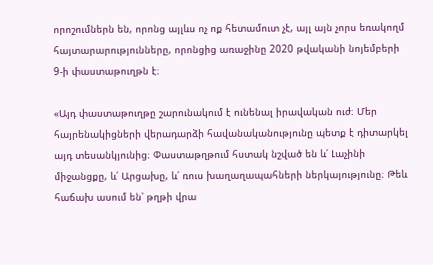որոշումներն են, որոնց այլևս ոչ ոք հետամուտ չէ, այլ այն չորս եռակողմ հայտարարությունները, որոնցից առաջինը 2020 թվականի նոյեմբերի 9-ի փաստաթուղթն է։

«Այդ փաստաթուղթը շարունակում է ունենալ իրավական ուժ։ Մեր հայրենակիցների վերադարձի հավանականությունը պետք է դիտարկել այդ տեսանկյունից։ Փաստաթղթում հստակ նշված են և՛ Լաչինի միջանցքը, և՛ Արցախը, և՛ ռուս խաղաղապահների ներկայությունը։ Թեև հաճախ ասում են՝ թղթի վրա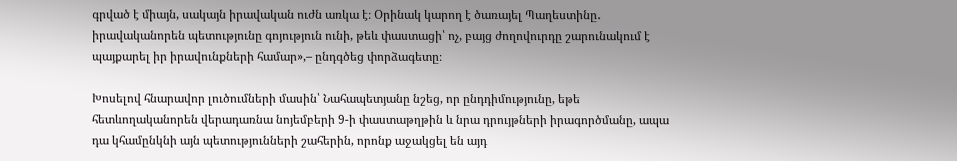գրված է միայն, սակայն իրավական ուժն առկա է։ Օրինակ կարող է ծառայել Պաղեստինը․ իրավականորեն պետությունը գոյություն ունի, թեև փաստացի՝ ոչ, բայց ժողովուրդը շարունակում է պայքարել իր իրավունքների համար»,– ընդգծեց փորձագետը։

Խոսելով հնարավոր լուծումների մասին՝ Նահապետյանը նշեց, որ ընդդիմությունը, եթե հետևողականորեն վերադառնա նոյեմբերի 9-ի փաստաթղթին և նրա դրույթների իրագործմանը, ապա դա կհամընկնի այն պետությունների շահերին, որոնք աջակցել են այդ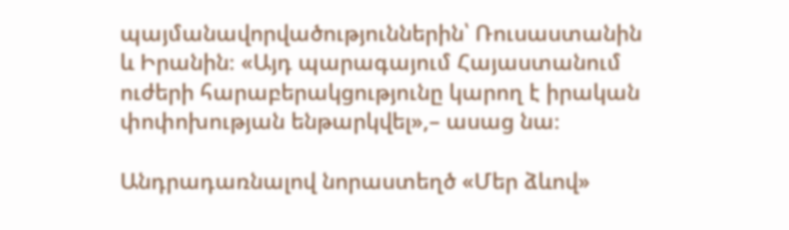պայմանավորվածություններին՝ Ռուսաստանին և Իրանին։ «Այդ պարագայում Հայաստանում ուժերի հարաբերակցությունը կարող է իրական փոփոխության ենթարկվել»,– ասաց նա։

Անդրադառնալով նորաստեղծ «Մեր ձևով»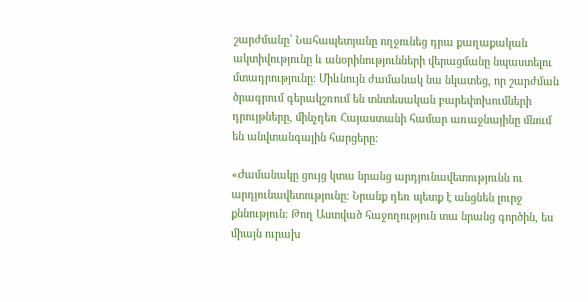շարժմանը՝ Նահապետյանը ողջունեց դրա քաղաքական ակտիվությունը և անօրինությունների վերացմանը նպաստելու մտադրությունը։ Միևնույն ժամանակ նա նկատեց, որ շարժման ծրագրում գերակշռում են տնտեսական բարեփոխումների դրույթները, մինչդեռ Հայաստանի համար առաջնայինը մնում են անվտանգային հարցերը։

«Ժամանակը ցույց կտա նրանց արդյունավետությունն ու արդյունավետությունը։ Նրանք դեռ պետք է անցնեն լուրջ քննություն։ Թող Աստված հաջողություն տա նրանց գործին, ես միայն ուրախ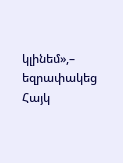կլինեմ»,– եզրափակեց Հայկ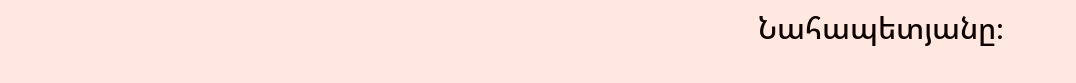Նահապետյանը։